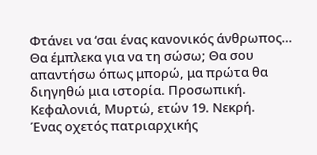Φτάνει να ‘σαι ένας κανονικός άνθρωπος…
Θα έμπλεκα για να τη σώσω; Θα σου απαντήσω όπως μπορώ, μα πρώτα θα διηγηθώ μια ιστορία. Προσωπική.
Κεφαλονιά, Μυρτώ, ετών 19. Νεκρή.
Ένας οχετός πατριαρχικής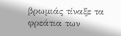βρωμιάς τίναξε τα φρεάτια των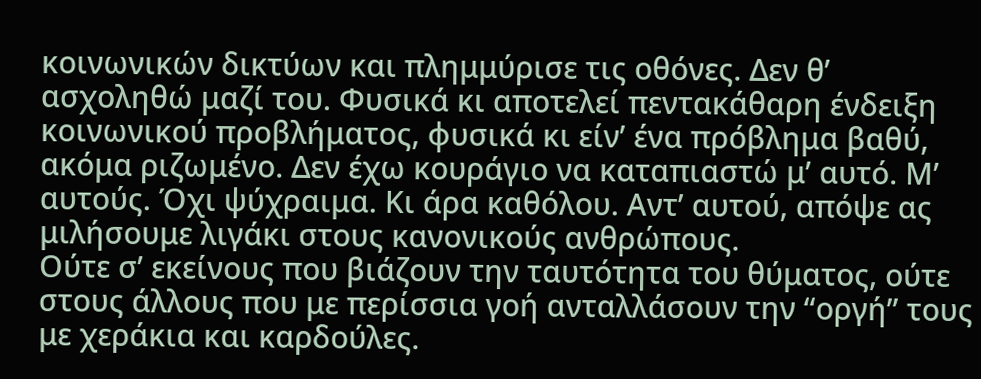κοινωνικών δικτύων και πλημμύρισε τις οθόνες. Δεν θ’ ασχοληθώ μαζί του. Φυσικά κι αποτελεί πεντακάθαρη ένδειξη κοινωνικού προβλήματος, φυσικά κι είν’ ένα πρόβλημα βαθύ, ακόμα ριζωμένο. Δεν έχω κουράγιο να καταπιαστώ μ’ αυτό. Μ’ αυτούς. Όχι ψύχραιμα. Κι άρα καθόλου. Αντ’ αυτού, απόψε ας μιλήσουμε λιγάκι στους κανονικούς ανθρώπους.
Ούτε σ’ εκείνους που βιάζουν την ταυτότητα του θύματος, ούτε στους άλλους που με περίσσια γοή ανταλλάσουν την “οργή” τους με χεράκια και καρδούλες.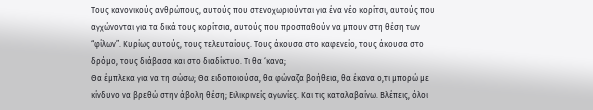Τους κανονικούς ανθρώπους, αυτούς που στενοχωριούνται για ένα νέο κορίτσι, αυτούς που αγχώνονται για τα δικά τους κορίτσια, αυτούς που προσπαθούν να μπουν στη θέση των “φίλων”. Κυρίως αυτούς, τους τελευταίους. Τους άκουσα στο καφενείο, τους άκουσα στο δρόμο, τους διάβασα και στο διαδίκτυο. Τι θα ‘κανα;
Θα έμπλεκα για να τη σώσω; Θα ειδοποιούσα, θα φώναζα βοήθεια, θα έκανα ο,τι μπορώ με κίνδυνο να βρεθώ στην άβολη θέση; Ειλικρινείς αγωνίες. Και τις καταλαβαίνω. Βλέπεις, όλοι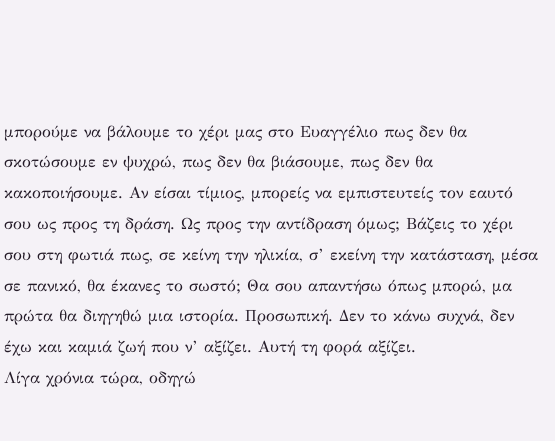μπορούμε να βάλουμε το χέρι μας στο Ευαγγέλιο πως δεν θα σκοτώσουμε εν ψυχρώ, πως δεν θα βιάσουμε, πως δεν θα κακοποιήσουμε. Αν είσαι τίμιος, μπορείς να εμπιστευτείς τον εαυτό σου ως προς τη δράση. Ως προς την αντίδραση όμως; Βάζεις το χέρι σου στη φωτιά πως, σε κείνη την ηλικία, σ’ εκείνη την κατάσταση, μέσα σε πανικό, θα έκανες το σωστό; Θα σου απαντήσω όπως μπορώ, μα πρώτα θα διηγηθώ μια ιστορία. Προσωπική. Δεν το κάνω συχνά, δεν έχω και καμιά ζωή που ν’ αξίζει. Αυτή τη φορά αξίζει.
Λίγα χρόνια τώρα, οδηγώ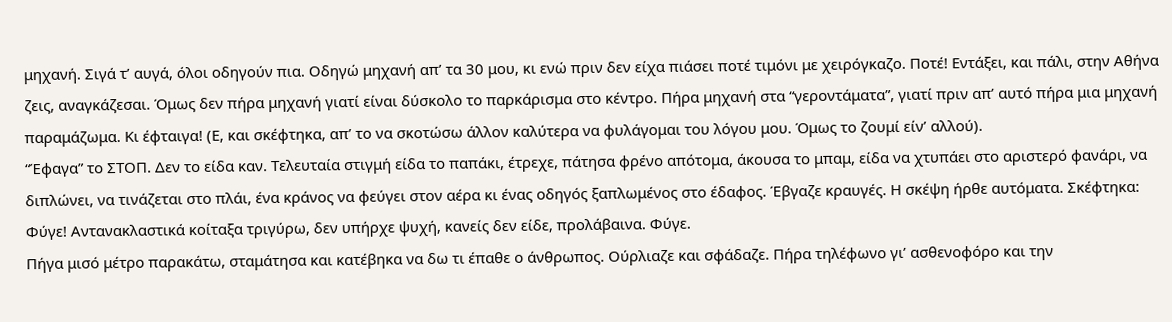μηχανή. Σιγά τ’ αυγά, όλοι οδηγούν πια. Οδηγώ μηχανή απ’ τα 30 μου, κι ενώ πριν δεν είχα πιάσει ποτέ τιμόνι με χειρόγκαζο. Ποτέ! Εντάξει, και πάλι, στην Αθήνα ζεις, αναγκάζεσαι. Όμως δεν πήρα μηχανή γιατί είναι δύσκολο το παρκάρισμα στο κέντρο. Πήρα μηχανή στα “γεροντάματα”, γιατί πριν απ’ αυτό πήρα μια μηχανή παραμάζωμα. Κι έφταιγα! (Ε, και σκέφτηκα, απ’ το να σκοτώσω άλλον καλύτερα να φυλάγομαι του λόγου μου. Όμως το ζουμί είν’ αλλού).
“Έφαγα” το ΣΤΟΠ. Δεν το είδα καν. Τελευταία στιγμή είδα το παπάκι, έτρεχε, πάτησα φρένο απότομα, άκουσα το μπαμ, είδα να χτυπάει στο αριστερό φανάρι, να διπλώνει, να τινάζεται στο πλάι, ένα κράνος να φεύγει στον αέρα κι ένας οδηγός ξαπλωμένος στο έδαφος. Έβγαζε κραυγές. Η σκέψη ήρθε αυτόματα. Σκέφτηκα: Φύγε! Αντανακλαστικά κοίταξα τριγύρω, δεν υπήρχε ψυχή, κανείς δεν είδε, προλάβαινα. Φύγε.
Πήγα μισό μέτρο παρακάτω, σταμάτησα και κατέβηκα να δω τι έπαθε ο άνθρωπος. Ούρλιαζε και σφάδαζε. Πήρα τηλέφωνο γι’ ασθενοφόρο και την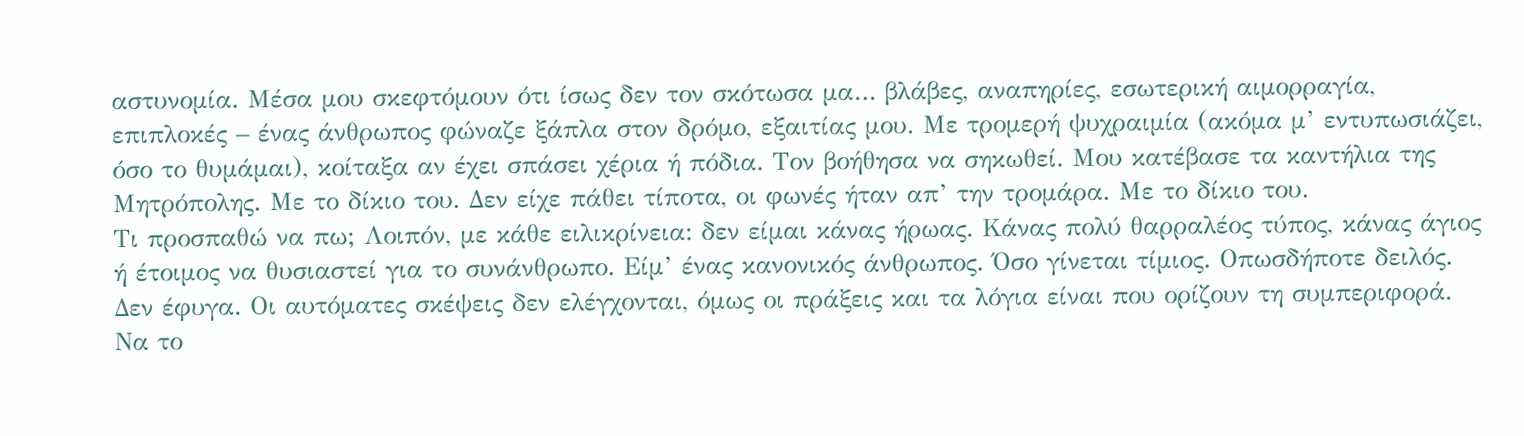αστυνομία. Μέσα μου σκεφτόμουν ότι ίσως δεν τον σκότωσα μα… βλάβες, αναπηρίες, εσωτερική αιμορραγία, επιπλοκές – ένας άνθρωπος φώναζε ξάπλα στον δρόμο, εξαιτίας μου. Με τρομερή ψυχραιμία (ακόμα μ’ εντυπωσιάζει, όσο το θυμάμαι), κοίταξα αν έχει σπάσει χέρια ή πόδια. Τον βοήθησα να σηκωθεί. Μου κατέβασε τα καντήλια της Μητρόπολης. Με το δίκιο του. Δεν είχε πάθει τίποτα, οι φωνές ήταν απ’ την τρομάρα. Με το δίκιο του.
Τι προσπαθώ να πω; Λοιπόν, με κάθε ειλικρίνεια: δεν είμαι κάνας ήρωας. Κάνας πολύ θαρραλέος τύπος, κάνας άγιος ή έτοιμος να θυσιαστεί για το συνάνθρωπο. Είμ’ ένας κανονικός άνθρωπος. Όσο γίνεται τίμιος. Οπωσδήποτε δειλός. Δεν έφυγα. Οι αυτόματες σκέψεις δεν ελέγχονται, όμως οι πράξεις και τα λόγια είναι που ορίζουν τη συμπεριφορά. Να το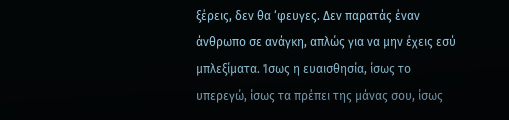ξέρεις, δεν θα ‘φευγες. Δεν παρατάς έναν άνθρωπο σε ανάγκη, απλώς για να μην έχεις εσύ μπλεξίματα. Ίσως η ευαισθησία, ίσως το υπερεγώ, ίσως τα πρέπει της μάνας σου, ίσως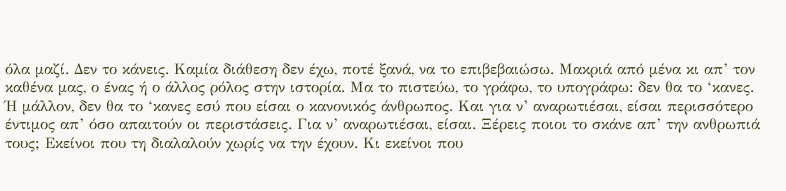όλα μαζί. Δεν το κάνεις. Καμία διάθεση δεν έχω, ποτέ ξανά, να το επιβεβαιώσω. Μακριά από μένα κι απ’ τον καθένα μας, ο ένας ή ο άλλος ρόλος στην ιστορία. Μα το πιστεύω, το γράφω, το υπογράφω: δεν θα το ‘κανες.
Ή μάλλον, δεν θα το ‘κανες εσύ που είσαι ο κανονικός άνθρωπος. Και για ν’ αναρωτιέσαι, είσαι περισσότερο έντιμος απ’ όσο απαιτούν οι περιστάσεις. Για ν’ αναρωτιέσαι, είσαι. Ξέρεις ποιοι το σκάνε απ’ την ανθρωπιά τους; Εκείνοι που τη διαλαλούν χωρίς να την έχουν. Κι εκείνοι που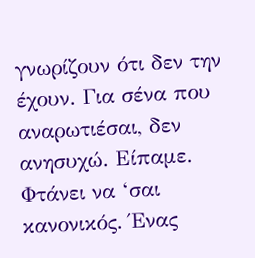γνωρίζουν ότι δεν την έχουν. Για σένα που αναρωτιέσαι, δεν ανησυχώ. Είπαμε. Φτάνει να ‘σαι κανονικός. Ένας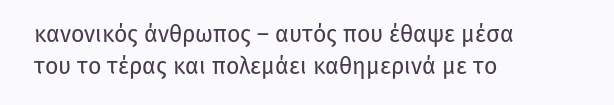κανονικός άνθρωπος – αυτός που έθαψε μέσα του το τέρας και πολεμάει καθημερινά με το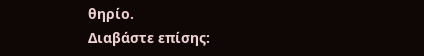θηρίο.
Διαβάστε επίσης: